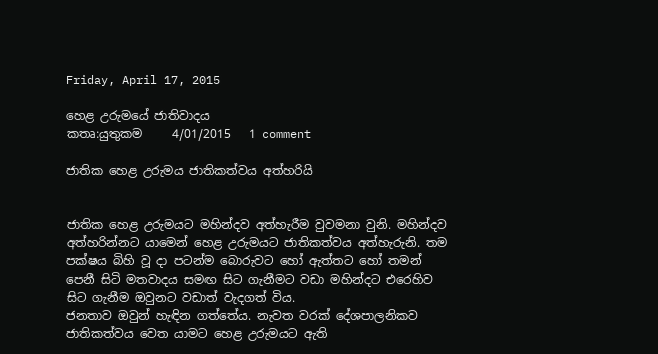Friday, April 17, 2015

හෙළ උරුමයේ ජාතිවාදය
කතෘ:යුතුකම     4/01/2015   1 comment

ජාතික හෙළ උරුමය ජාතිකත්වය අත්හරියි


ජාතික හෙළ උරුමයට මහින්දව අත්හැරීම වුවමනා වුනි. මහින්දව අත්හරින්නට යාමෙන් හෙළ උරුමයට ජාතිකත්වය අත්හැරුනි. තම පක්ෂය බිහි වූ දා පටන්ම බොරුවට හෝ ඇත්තට හෝ තමන් පෙනී සිටි මතවාදය සමඟ සිට ගැනීමට වඩා මහින්දට එරෙහිව සිට ගැනීම ඔවුනට වඩාත් වැදගත් විය.
ජනතාව ඔවුන් හැඳින ගත්තේය. නැවත වරක් දේශපාලනිකව ජාතිකත්වය වෙත යාමට හෙළ උරුමයට ඇති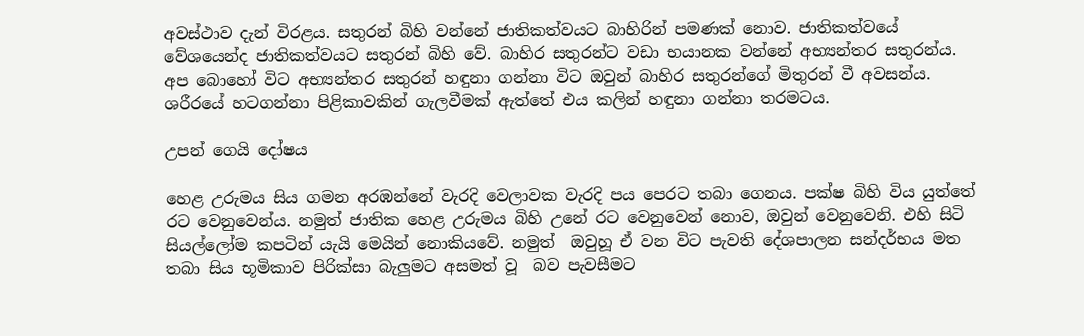අවස්ථාව දැන් විරළය. සතුරන් බිහි වන්නේ ජාතිකත්වයට බාහිරින් පමණක් නොව. ජාතිකත්වයේ වේශයෙන්ද ජාතිකත්වයට සතුරන් බිහි වේ. බාහිර සතුරන්ට වඩා භයානක වන්නේ අභ්‍යන්තර සතුරන්ය. අප බොහෝ විට අභ්‍යන්තර සතුරන් හඳුනා ගන්නා විට ඔවුන් බාහිර සතුරන්ගේ මිතුරන් වී අවසන්ය. ශරීරයේ හටගන්නා පිළිකාවකින් ගැලවීමක් ඇත්තේ එය කලින් හඳුනා ගන්නා තරමටය.

උපන් ගෙයි දෝෂය

හෙළ උරුමය සිය ගමන අරඹන්නේ වැරදි වෙලාවක වැරදි පය පෙරට තබා ගෙනය. පක්ෂ බිහි විය යුත්තේ රට වෙනුවෙන්ය. නමුත් ජාතික හෙළ උරුමය බිහි උනේ රට වෙනුවෙන් නොව, ඔවුන් වෙනුවෙනි. එහි සිටි සියල්ලෝම කපටින් යැයි මෙයින් නොකියවේ. නමුත්  ඔවුහූ ඒ වන විට පැවති දේශපාලන සන්දර්භය මත තබා සිය භූමිකාව පිරික්සා බැලුමට අසමත් වූ  බව පැවසීමට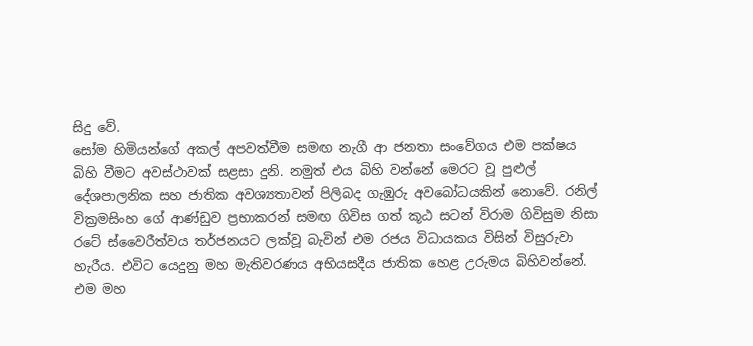සිදු වේ.
සෝම හිමියන්ගේ අකල් අපවත්වීම සමඟ නැගී ආ ජනතා සංවේගය එම පක්ෂය බිහි වීමට අවස්ථාවක් සළසා දුනි. නමුත් එය බිහි වන්නේ මෙරට වූ පුළුල් දේශපාලනික සහ ජාතික අවශ්‍යතාවන් පිලිබද ගැඹුරු අවබෝධයකින් නොවේ. රනිල් වික්‍රමසිංහ ගේ ආණ්ඩුව ප්‍රභාකරන් සමඟ ගිවිස ගත් කූඨ සටන් විරාම ගිවිසුම නිසා රටේ ස්වෛරීත්වය තර්ජනයට ලක්වූ බැවින් එම රජය විධායකය විසින් විසුරුවා හැරීය. එවිට යෙදුනු මහ මැතිවරණය අභියසදීය ජාතික හෙළ උරුමය බිහිවන්නේ. එම මහ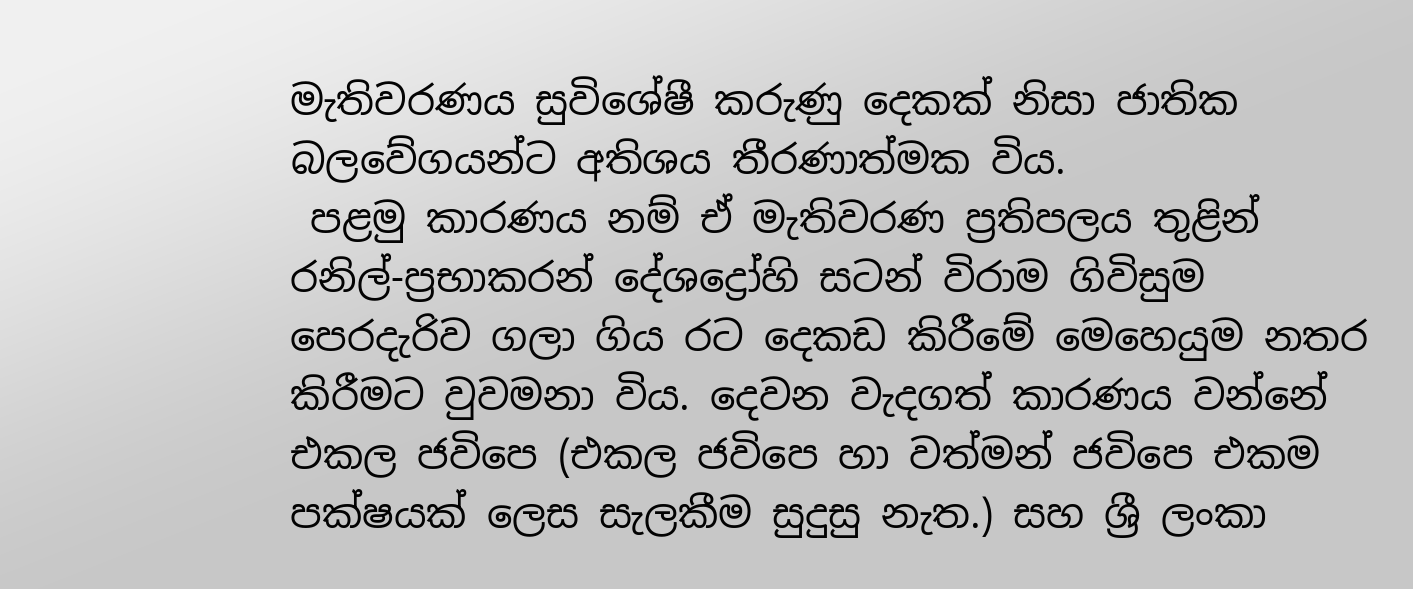මැතිවරණය සුවිශේෂී කරුණු දෙකක් නිසා ජාතික බලවේගයන්ට අතිශය තීරණාත්මක විය.
 පළමු කාරණය නම් ඒ මැතිවරණ ප්‍රතිපලය තුළින් රනිල්-ප්‍රභාකරන් දේශද්‍රෝහි සටන් විරාම ගිවිසුම පෙරදැරිව ගලා ගිය රට දෙකඩ කිරීමේ මෙහෙයුම නතර කිරීමට වුවමනා විය. දෙවන වැදගත් කාරණය වන්නේ එකල ජවිපෙ (එකල ජවිපෙ හා වත්මන් ජවිපෙ එකම පක්ෂයක් ලෙස සැලකීම සුදුසු නැත.) සහ ශ්‍රී ලංකා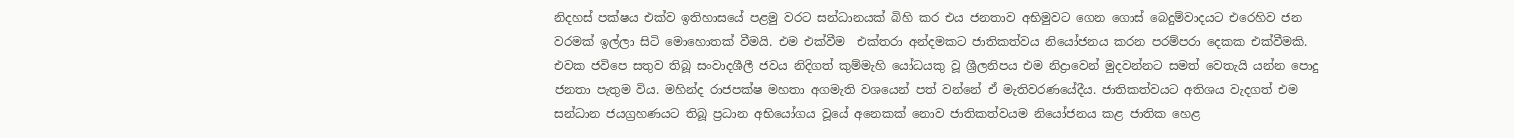නිදහස් පක්ෂය එක්ව ඉතිහාසයේ පළමු වරට සන්ධානයක් බිහි කර එය ජනතාව අභිමුවට ගෙන ගොස් බෙදුම්වාදයට එරෙහිව ජන වරමක් ඉල්ලා සිටි මොහොතක් වීමයි. එම එක්වීම  එක්තරා අන්දමකට ජාතිකත්වය නියෝජනය කරන පරම්පරා දෙකක එක්වීමකි. එවක ජවිපෙ සතුව තිබූ සංවාදශීලී ජවය නිදිගත් කුම්මැහි යෝධයකු වූ ශ්‍රීලනිපය එම නිද්‍රාවෙන් මුදවන්නට සමත් වෙතැයි යන්න පොදු ජනතා පැතුම විය. මහින්ද රාජපක්ෂ මහතා අගමැති වශයෙන් පත් වන්නේ ඒ මැතිවරණයේදීය. ජාතිකත්වයට අතිශය වැදගත් එම සන්ධාන ජයග්‍රහණයට තිබූ ප්‍රධාන අභියෝගය වූයේ අනෙකක් නොව ජාතිකත්වයම නියෝජනය කළ ජාතික හෙළ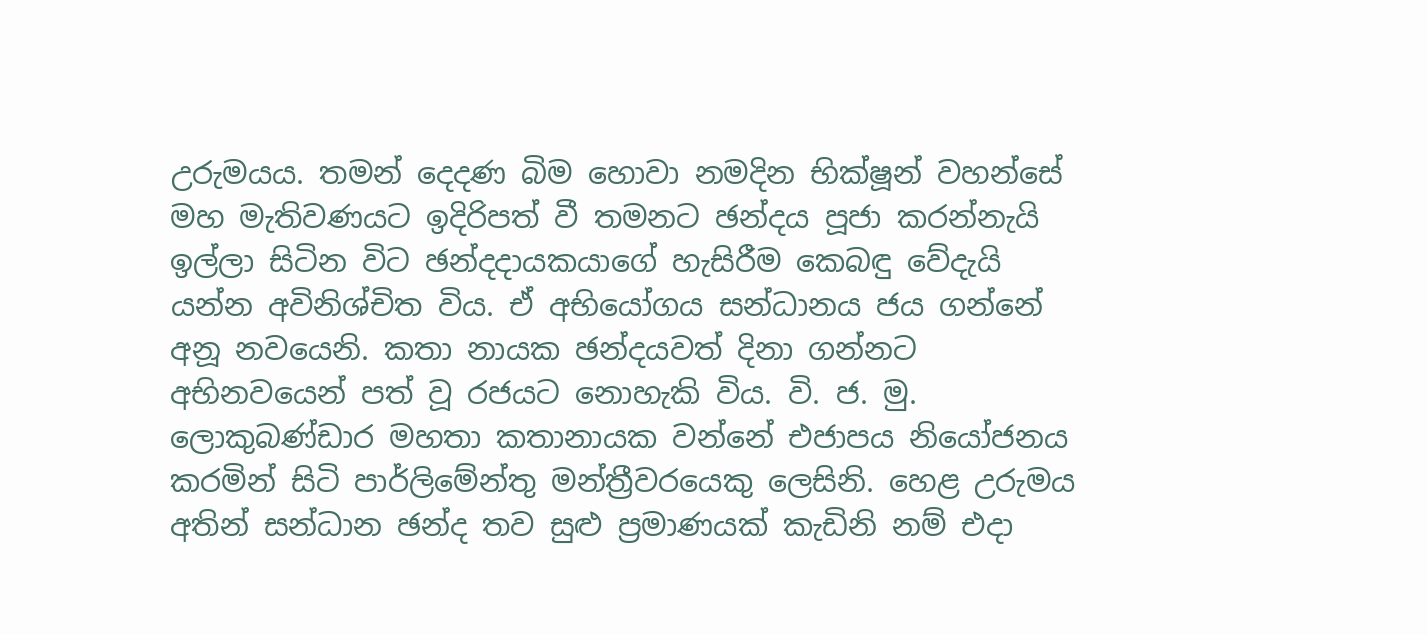උරුමයය. තමන් දෙදණ බිම හොවා නමදින භික්ෂූන් වහන්සේ මහ මැතිවණයට ඉදිරිපත් වී තමනට ඡන්දය පූජා කරන්නැයි ඉල්ලා සිටින විට ඡන්දදායකයාගේ හැසිරීම කෙබඳු වේදැයි යන්න අවිනිශ්චිත විය. ඒ අභියෝගය සන්ධානය ජය ගන්නේ අනූ නවයෙනි. කතා නායක ඡන්දයවත් දිනා ගන්නට අභිනවයෙන් පත් වූ රජයට නොහැකි විය. වි. ජ. මු. ලොකුබණ්ඩාර මහතා කතානායක වන්නේ එජාපය නියෝජනය කරමින් සිටි පාර්ලිමේන්තු මන්ත්‍රීවරයෙකු ලෙසිනි. හෙළ උරුමය අතින් සන්ධාන ඡන්ද තව සුළු ප්‍රමාණයක් කැඩිනි නම් එදා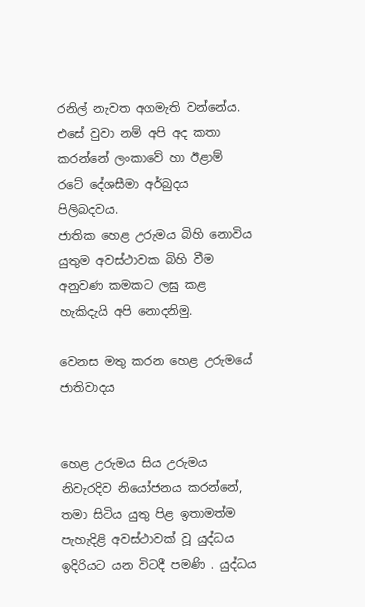රනිල් නැවත අගමැති වන්නේය. එසේ වුවා නම් අපි අද කතා කරන්නේ ලංකාවේ හා ඊළාම් රටේ දේශසීමා අර්බුදය පිලිබදවය.
ජාතික හෙළ උරුමය බිහි නොවිය යුතුම අවස්ථාවක බිහි වීම අනුවණ කමකට ලඝු කළ හැකිදැයි අපි නොදනිමු.

වෙනස මතු කරන හෙළ උරුමයේ ජාතිවාදය


හෙළ උරුමය සිය උරුමය නිවැරදිව නියෝජනය කරන්නේ, තමා සිටිය යුතු පිළ ඉතාමත්ම පැහැදිළි අවස්ථාවක් වූ යුද්ධය ඉදිරියට යන විටදී පමණි . යුද්ධය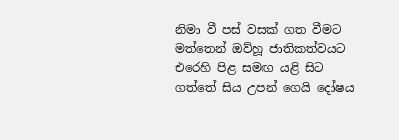නිමා වී පස් වසක් ගත වීමට මත්තෙන් ඔව්හූ ජාතිකත්වයට එරෙහි පිළ සමඟ යළි සිට ගත්තේ සිය උපන් ගෙයි දෝෂය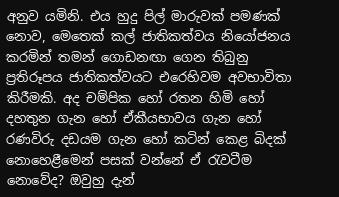අනුව යමිනි. එය හුදු පිල් මාරුවක් පමණක් නොව, මෙතෙක් කල් ජාතිකත්වය නියෝජනය කරමින් තමන් ගොඩනඟා ගෙන තිබුනු ප්‍රතිරූපය ජාතිකත්වයට එරෙහිවම අවභාවිතා කිරීමකි. අද චම්පික හෝ රතන හිමි හෝ දහතුන ගැන හෝ ඒකීයභාවය ගැන හෝ රණවිරු දඩයම ගැන හෝ කටින් කෙළ බිදක් නොහෙළීමෙන් පසක් වන්නේ ඒ රැවටීම නොවේද? ඔවුහු දැන්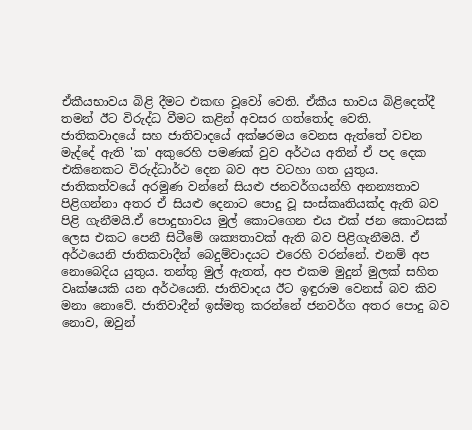ඒකීයභාවය බිළි දීමට එකඟ වූවෝ වෙති. ඒකීය භාවය බිළිදෙත්දී තමන් ඊට විරුද්ධ වීමට කළින් අවසර ගත්තෝද වෙති.
ජාතිකවාදයේ සහ ජාතිවාදයේ අක්ෂරමය වෙනස ඇත්තේ වචන මැද්දේ ඇති 'ක' අකුරෙහි පමණක් වුව අර්ථය අතින් ඒ පද දෙක එකිනෙකට විරුද්ධාර්ථ දෙන බව අප වටහා ගත යුතුය. ජාතිකත්වයේ අරමුණ වන්නේ සියළු ජනවර්ගයන්හි අනන්‍යතාව පිළිගන්නා අතර ඒ සියළු දෙනාට පොදු වූ සංස්කෘතියක්ද ඇති බව පිළි ගැනීමයි.ඒ පොදුභාවය මුල් කොටගෙන එය එක් ජන කොටසක් ලෙස එකට පෙනී සිටීමේ ශක්‍යතාවක් ඇති බව පිළිගැනීමයි. ඒ අර්ථයෙනි ජාතිකවාදීන් බෙදුම්වාදයට එරෙහි වරන්නේ. එනම් අප නොබෙදිය යුතුය. තන්තු මුල් ඇතත්, අප එකම මුදුන් මුලක් සහිත වෘක්ෂයකි යන අර්ථයෙනි. ජාතිවාදය ඊට ඉඳුරාම වෙනස් බව කිව මනා නොවේ. ජාතිවාදීන් ඉස්මතු කරන්නේ ජනවර්ග අතර පොදු බව නොව, ඔවුන්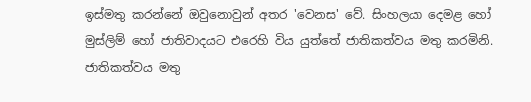ඉස්මතු කරන්නේ ඔවුනොවුන් අතර 'වෙනස' වේ. සිංහලයා දෙමළ හෝ මුස්ලිම් හෝ ජාතිවාදයට එරෙහි විය යුත්තේ ජාතිකත්වය මතු කරමිනි. ජාතිකත්වය මතු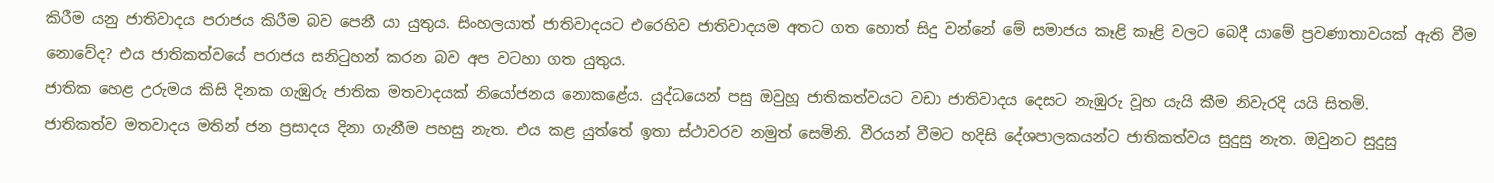කිරීම යනු ජාතිවාදය පරාජය කිරීම බව පෙනී යා යුතුය. සිංහලයාත් ජාතිවාදයට එරෙහිව ජාතිවාදයම අතට ගත හොත් සිදු වන්නේ මේ සමාජය කෑළි කෑළි වලට බෙදී යාමේ ප්‍රවණාතාවයක් ඇති වීම නොවේද? එය ජාතිකත්වයේ පරාජය සනිටුහන් කරන බව අප වටහා ගත යුතුය.
ජාතික හෙළ උරුමය කිසි දිනක ගැඹුරු ජාතික මතවාදයක් නියෝජනය නොකළේය. යුද්ධයෙන් පසු ඔවුහූ ජාතිකත්වයට වඩා ජාතිවාදය දෙසට නැඹුරු වූහ යැයි කීම නිවැරදි යයි සිතමි.
ජාතිකත්ව මතවාදය මතින් ජන ප්‍රසාදය දිනා ගැනීම පහසු නැත. එය කළ යුත්තේ ඉතා ස්ථාවරව නමුත් සෙමිනි. වීරයන් වීමට හදිසි දේශපාලකයන්ට ජාතිකත්වය සුදුසු නැත. ඔවුනට සුදුසු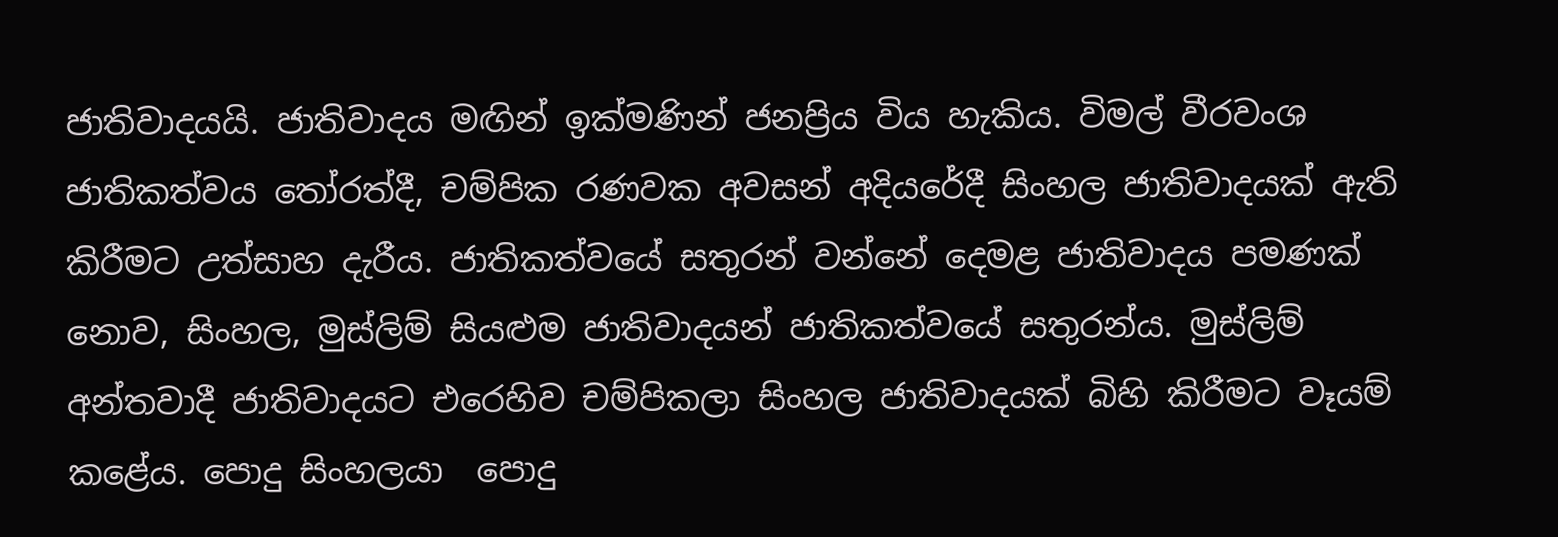ජාතිවාදයයි. ජාතිවාදය මඟින් ඉක්මණින් ජනප්‍රිය විය හැකිය. විමල් වීරවංශ ජාතිකත්වය තෝරත්දී, චම්පික රණවක අවසන් අදියරේදී සිංහල ජාතිවාදයක් ඇති කිරීමට උත්සාහ දැරීය. ජාතිකත්වයේ සතුරන් වන්නේ දෙමළ ජාතිවාදය පමණක් නොව, සිංහල, මුස්ලිම් සියළුම ජාතිවාදයන් ජාතිකත්වයේ සතුරන්ය. මුස්ලිම් අන්තවාදී ජාතිවාදයට එරෙහිව චම්පිකලා සිංහල ජාතිවාදයක් බිහි කිරීමට වෑයම් කළේය. පොදු සිංහලයා  පොදු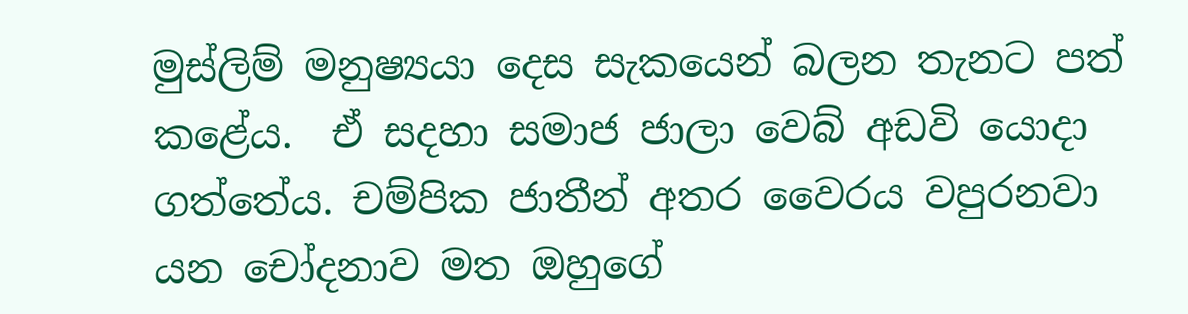මුස්ලිම් මනුෂ්‍යයා දෙස සැකයෙන් බලන තැනට පත් කළේය.  ඒ සදහා සමාජ ජාලා වෙබ් අඩවි යොදා ගත්තේය. චම්පික ජාතීන් අතර වෛරය වපුරනවා යන චෝදනාව මත ඔහුගේ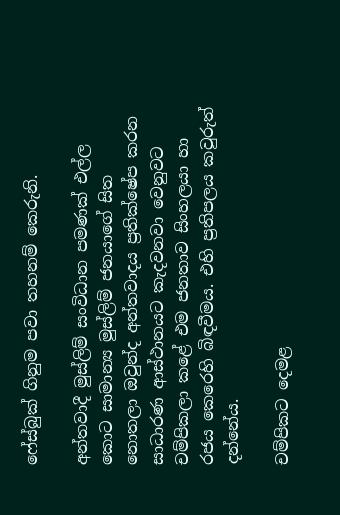ෆේස්බුක් ගිනුම පවා තහනම් කෙරුනි.

අන්තවාදී මුස්ලිම් සංවිධාන පමණක් එල්ල කොට සාමාන්‍ය මුස්ලිම් ජනයාගේ සිත නොතලා ඔවුන්ද අන්තවාදය ප්‍රතික්ෂේප කරන සාධාරණ ආස්ථානයට කැදවනවා වෙනුවට චම්පිකලා කළේ එම ජනතාව සිංහලයා හා රජය කෙරෙහි බිඳවීමය. එහි ප්‍රතිපලය කවුරුත් දන්නේය.

චම්පිකට දෙමළ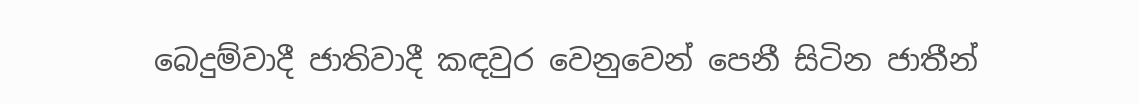බෙදුම්වාදී ජාතිවාදී කඳවුර වෙනුවෙන් පෙනී සිටින ජාතීන්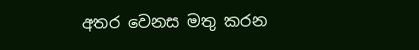අතර වෙනස මතු කරන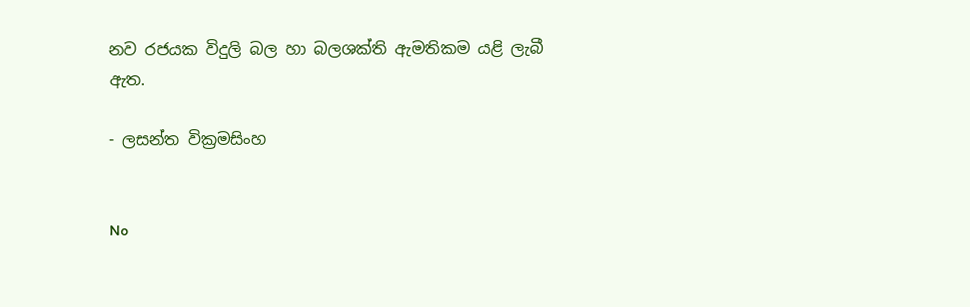නව රජයක විදුලි බල හා බලශක්ති ඇමතිකම යළි ලැබී ඇත.

- ලසන්ත වික්‍රමසිංහ


No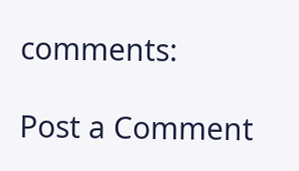comments:

Post a Comment